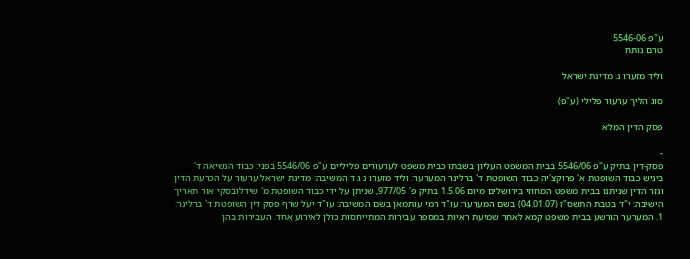ע"פ 5546-06
טרם נותח

וליד מזערו נ. מדינת ישראל

סוג הליך ערעור פלילי (ע"פ)

פסק הדין המלא

-
פסק-דין בתיק ע"פ 5546/06 בבית המשפט העליון בשבתו כבית משפט לערעורים פליליים ע"פ 5546/06 בפני: כבוד הנשיאה ד' ביניש כבוד השופטת א' פרוקצ'יה כבוד השופטת ד' ברלינר המערער: וליד מזערו נ ג ד המשיבה: מדינת ישראל ערעור על הכרעת הדין וגזר הדין שניתנו בבית משפט המחוזי בירושלים מיום 1.5.06 בתיק פ' 977/05, שניתן על ידי כבוד השופטת מ' שידלובסקי אור תאריך הישיבה: י"ד בטבת התשס"ז (04.01.07) בשם המערער: עו"ד רמי עותמאן בשם המשיבה: עו"ד יעל שרף פסק דין השופטת ד' ברלינר: 1. המערער הורשע בבית משפט קמא לאחר שמיעת ראיות במספר עבירות המתייחסות כולן לאירוע אחד. העבירות בהן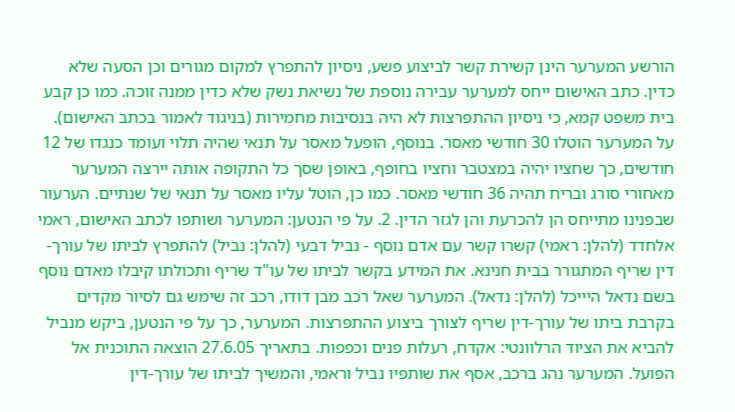הורשע המערער הינן קשירת קשר לביצוע פשע, ניסיון להתפרץ למקום מגורים וכן הסעה שלא כדין. כתב האישום ייחס למערער עבירה נוספת של נשיאת נשק שלא כדין ממנה זוכה. כמו כן קבע בית משפט קמא, כי ניסיון ההתפרצות לא היה בנסיבות מחמירות (בניגוד לאמור בכתב האישום). על המערער הוטלו 30 חודשי מאסר. בנוסף, הופעל מאסר על תנאי שהיה תלוי ועומד כנגדו של 12 חודשים, כך שחציו יהיה במצטבר וחציו בחופף, באופן שסך כל התקופה אותה יירצה המערער מאחורי סורג ובריח תהיה 36 חודשי מאסר. כמו כן, הוטל עליו מאסר על תנאי של שנתיים. הערעור שבפנינו מתייחס הן להכרעת והן לגזר הדין. 2. על פי הנטען: המערער ושותפו לכתב האישום, ראמי אלחדד (להלן: ראמי) קשרו קשר עם אדם נוסף - נביל דבעי (להלן: נביל) להתפרץ לביתו של עורך-דין שריף המתגורר בבית חנינא. את המידע בקשר לביתו של עו"ד שריף ותכולתו קיבלו מאדם נוסף בשם נדאל היייכל (להלן: נדאל). המערער שאל רכב מבן דודו, רכב זה שימש גם לסיור מקדים בקרבת ביתו של עורך-דין שריף לצורך ביצוע ההתפרצות. המערער, כך על פי הנטען, ביקש מנביל להביא את הציוד הרלוונטי: אקדח, רעלות פנים וכפפות. בתאריך 27.6.05 הוצאה התוכנית אל הפועל. המערער נהג ברכב, אסף את שותפיו נביל וראמי, והמשיך לביתו של עורך-דין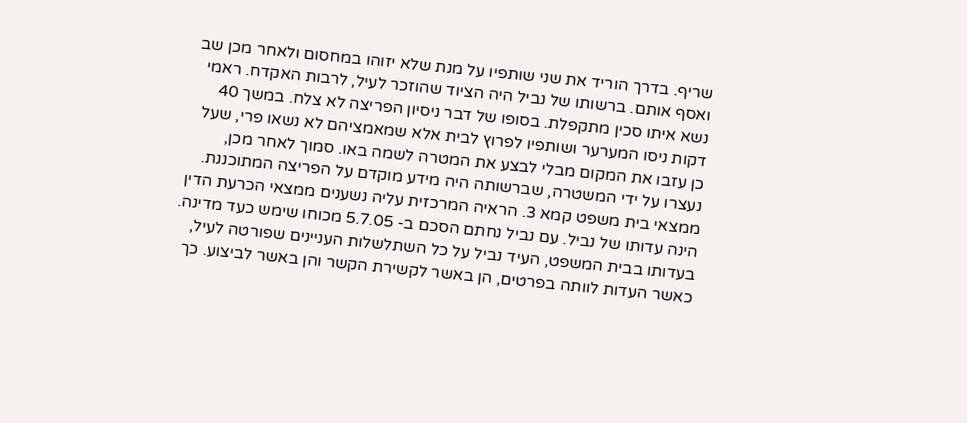שריף. בדרך הוריד את שני שותפיו על מנת שלא יזוהו במחסום ולאחר מכן שב ואסף אותם. ברשותו של נביל היה הציוד שהוזכר לעיל, לרבות האקדח. ראמי נשא איתו סכין מתקפלת. בסופו של דבר ניסיון הפריצה לא צלח. במשך 40 דקות ניסו המערער ושותפיו לפרוץ לבית אלא שמאמציהם לא נשאו פרי, שעל כן עזבו את המקום מבלי לבצע את המטרה לשמה באו. סמוך לאחר מכן, נעצרו על ידי המשטרה, שברשותה היה מידע מוקדם על הפריצה המתוכננת. ממצאי בית משפט קמא 3. הראיה המרכזית עליה נשענים ממצאי הכרעת הדין הינה עדותו של נביל. עם נביל נחתם הסכם ב- 5.7.05 מכוחו שימש כעד מדינה. בעדותו בבית המשפט, העיד נביל על כל השתלשלות העניינים שפורטה לעיל, כאשר העדות לוותה בפרטים, הן באשר לקשירת הקשר והן באשר לביצוע. כך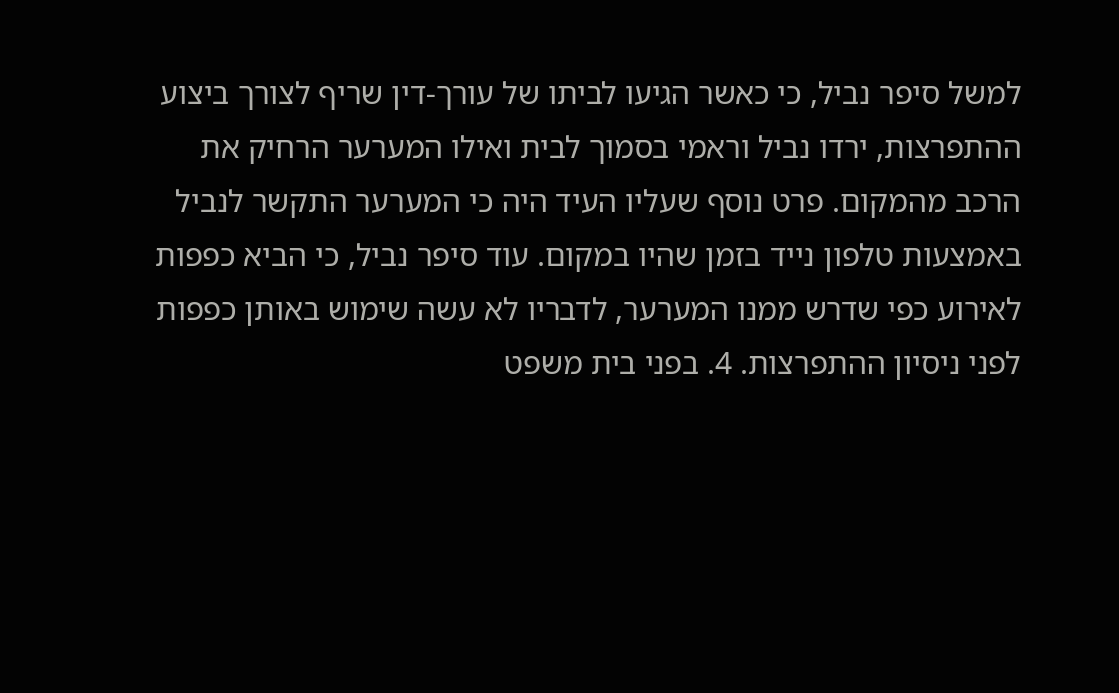למשל סיפר נביל, כי כאשר הגיעו לביתו של עורך-דין שריף לצורך ביצוע ההתפרצות, ירדו נביל וראמי בסמוך לבית ואילו המערער הרחיק את הרכב מהמקום. פרט נוסף שעליו העיד היה כי המערער התקשר לנביל באמצעות טלפון נייד בזמן שהיו במקום. עוד סיפר נביל, כי הביא כפפות לאירוע כפי שדרש ממנו המערער, לדבריו לא עשה שימוש באותן כפפות לפני ניסיון ההתפרצות. 4. בפני בית משפט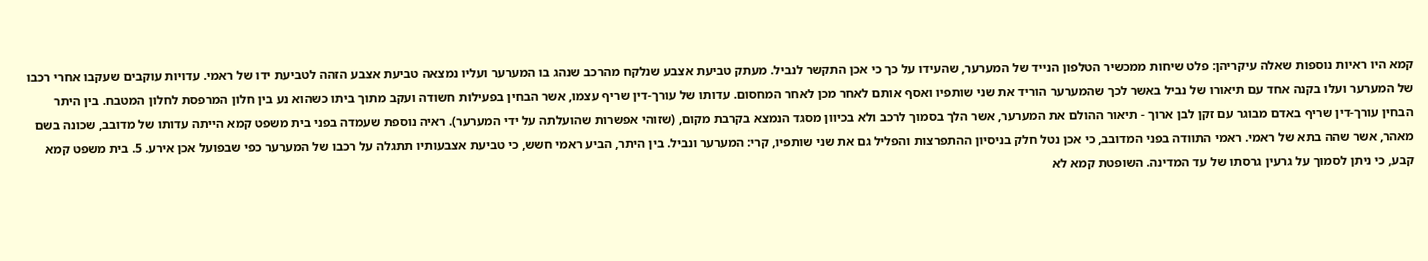קמא היו ראיות נוספות שאלה עיקריהן: פלט שיחות ממכשיר הטלפון הנייד של המערער, שהעידו על כך כי אכן התקשר לנביל. מעתק טביעת אצבע שנלקח מהרכב שנהג בו המערער ועליו נמצאה טביעת אצבע הזהה לטביעת ידו של ראמי. עדויות עוקבים שעקבו אחרי רכבו של המערער ועלו בקנה אחד עם תיאורו של נביל באשר לכך שהמערער הוריד את שני שותפיו ואסף אותם לאחר מכן לאחר המחסום. עדותו של עורך-דין שריף עצמו, אשר הבחין בפעילות חשודה ועקב מתוך ביתו כשהוא נע בין חלון המרפסת לחלון המטבח. בין היתר הבחין עורך-דין שריף באדם מבוגר עם זקן לבן ארוך - תיאור ההולם את המערער, אשר הלך בסמוך לרכב ולא בכיוון מסגד הנמצא בקרבת מקום, (שזוהי אפשרות שהועלתה על ידי המערער). ראיה נוספת שעמדה בפני בית משפט קמא הייתה עדותו של מדובב, שכונה בשם מאהר, אשר שהה בתא של ראמי. ראמי התוודה בפני המדובב, כי אכן נטל חלק בניסיון ההתפרצות והפליל גם את שני שותפיו, קרי: המערער ונביל. בין היתר, הביע ראמי חשש, כי טביעת אצבעותיו תתגלה על רכבו של המערער כפי שבפועל אכן אירע. 5. בית משפט קמא קבע, כי ניתן לסמוך על גרעין גרסתו של עד המדינה. השופטת קמא לא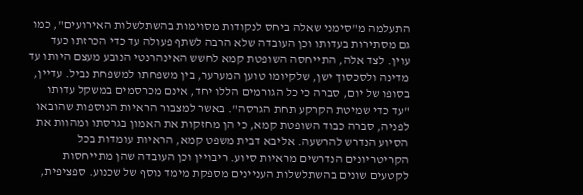התעלמה מ"סימני שאלה ביחס לנקודות מסוימות בהשתלשלות האירועים", כמו גם מסתירות בעדותו וכן העובדה שלא הרבה לשתף פעולה עד כדי הכרזתו כעד עוין. לצד אלה, התייחסה השופטת קמא לחשש האינהרנטי הנובע מעצם היותו עד מדינה ולסכסוך ישן, שלקיומו טוען המערער, בין משפחתו למשפחת נביל. עדיין, בסופו של יום, סברה כי כל הגורמים הללו יחד, אינם מכרסמים במשקל עדותו "עד כדי שמיטת הקרקע תחת הגרסה". באשר למצבור הראיות הנוספות שהובאו לפניה, סברה כבוד השופטת קמא, כי הן מחזקות את האמון בגרסתו ומהוות את הסיוע הנדרש להרשעה. אליבא דבית משפט קמא, הראיות עומדות בכל הקריטריונים הנדרשים מראיות סיוע. ריבויין וכן העובדה שהן מתייחסות לקטעים שונים בהשתלשלות העניינים מספקת מימד נוסף של שכנוע. ספציפית,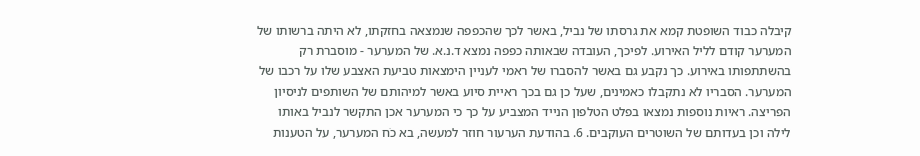קיבלה כבוד השופטת קמא את גרסתו של נביל, באשר לכך שהכפפה שנמצאה בחזקתו, לא היתה ברשותו של המערער קודם לליל האירוע. לפיכך, העובדה שבאותה כפפה נמצא ד.נ.א. של המערער - מוסברת רק בהשתתפותו באירוע. כך נקבע גם באשר להסברו של ראמי לעניין הימצאות טביעת האצבע שלו על רכבו של המערער. הסבריו לא נתקבלו כאמינים, שעל כן גם בכך ראיית סיוע באשר למיהותם של השותפים לניסיון הפריצה. ראיות נוספות נמצאו בפלט הטלפון הנייד המצביע על כך כי המערער אכן התקשר לנביל באותו לילה וכן בעדותם של השוטרים העוקבים. 6. בהודעת הערעור חוזר למעשה, בא כֹח המערער, על הטענות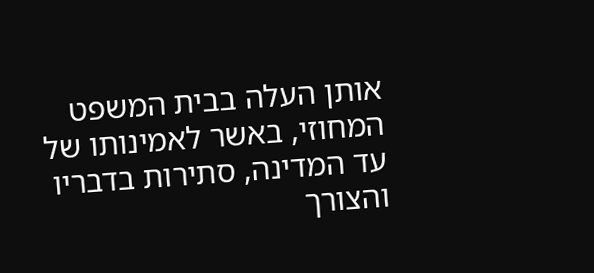אותן העלה בבית המשפט המחוזי, באשר לאמינותו של עד המדינה, סתירות בדבריו והצורך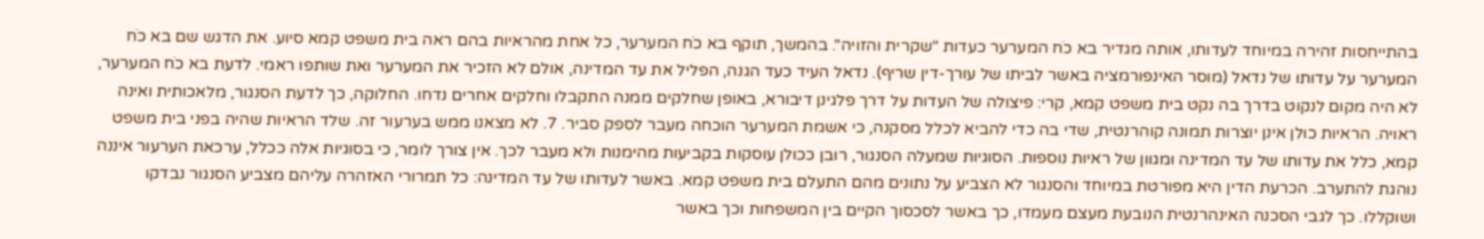בהתייחסות זהירה במיוחד לעדותו, אותה מגדיר בא כֹח המערער כעדות "שקרית והזויה". בהמשך, תוקף בא כֹח המערער, כל אחת מהראיות בהם ראה בית משפט קמא סיוע. את הדגש שם בא כֹח המערער על עדותו של נדאל (מוסר האינפורמציה באשר לביתו של עורך-דין שריף). נדאל העיד כעד הגנה, הפליל את עד המדינה, אולם לא הזכיר את המערער ואת שותפו ראמי. לדעת בא כֹח המערער, לא היה מקום לנקוט בדרך בה נקט בית משפט קמא, קרי: פיצולה של העדות על דרך פלגינן דיבורא, באופן שחלקים ממנה התקבלו וחלקים אחרים נדחו. החלוקה, כך לדעת הסנגור, מלאכותית ואינה ראויה. הראיות כולן אינן יוצרות תמונה קוהרנטית, שדי בה כדי להביא לכלל מסקנה, כי אשמת המערער הוכחה מעבר לספק סביר. 7. לא מצאנו ממש בערעור זה. שלד הראיות שהיה בפני בית משפט קמא, כלל את עדותו של עד המדינה ומגוון של ראיות נוספות. הסוגיות שמעלה הסנגור, רובן ככולן עוסקות בקביעות מהימנות ולא מעבר לכך. אין צורך לומר, כי בסוגיות אלה ככלל, ערכאת הערעור איננה נוהגת להתערב. הכרעת הדין היא מפורטת במיוחד והסנגור לא הצביע על נתונים מהם התעלם בית משפט קמא. באשר לעדותו של עד המדינה: כל תמרורי האזהרה עליהם מצביע הסנגור נבדקו ושוקללו. כך לגבי הסכנה האינהרנטית הנובעת מעצם מעמדו, כך באשר לסכסוך הקיים בין המשפחות וכך באשר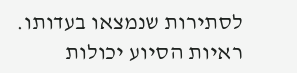לסתירות שנמצאו בעדותו. ראיות הסיוע יכולות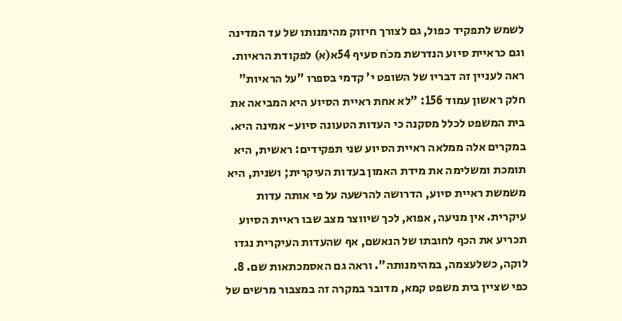לשמש לתפקיד כפול, גם לצורך חיזוק מהימנותו של עד המדינה וגם כראיית סיוע הנדרשת מכֹח סעיף 54א(א) לפקודת הראיות. ראה לעניין זה דבריו של השופט י' קדמי בספרו "על הראיות" חלק ראשון עמוד 156: "לא אחת ראיית הסיוע היא המביאה את בית המשפט לכלל מסקנה כי העדות הטעונה סיוע- אמינה היא. במקרים אלה ממלאה ראיית הסיוע שני תפקידים: ראשית, היא תומכת ומשלימה את מידת האמון בעדות העיקרית; ושנית, היא משמשת ראיית סיוע, הדרושה להרשעה על פי אותה עדות עיקרית. אין מניעה, אפוא, לכך שיווצר מצב שבו ראיית הסיוע תכריע את הכף לחובתו של הנאשם, אף שהעדות העיקרית נגדו לוקה, כשלעצמה, במהימנותה". וראה גם האסמכתאות שם. 8. כפי שציין בית משפט קמא, מדובר במקרה זה במצבור מרשים של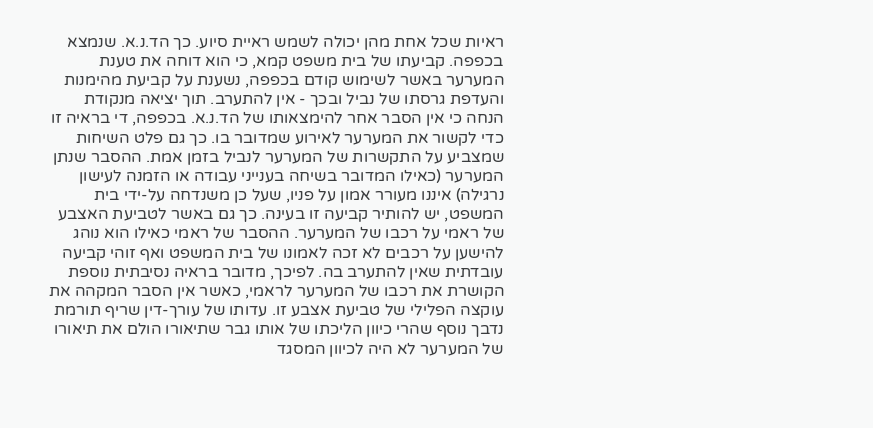ראיות שכל אחת מהן יכולה לשמש ראיית סיוע. כך הד.נ.א. שנמצא בכפפה. קביעתו של בית משפט קמא, כי הוא דוחה את טענת המערער באשר לשימוש קודם בכפפה, נשענת על קביעת מהימנות והעדפת גרסתו של נביל ובכך - אין להתערב. תוך יציאה מנקודת הנחה כי אין הסבר אחר להימצאותו של הד.נ.א. בכפפה, די בראיה זו כדי לקשור את המערער לאירוע שמדובר בו. כך גם פלט השיחות שמצביע על התקשרות של המערער לנביל בזמן אמת. ההסבר שנתן המערער (כאילו המדובר בשיחה בענייני עבודה או הזמנה לעישון נרגילה) איננו מעורר אמון על פניו, שעל כן משנדחה על-ידי בית המשפט, יש להותיר קביעה זו בעינה. כך גם באשר לטביעת האצבע של ראמי על רכבו של המערער. ההסבר של ראמי כאילו הוא נוהג להישען על רכבים לא זכה לאמונו של בית המשפט ואף זוהי קביעה עובדתית שאין להתערב בה. לפיכך, מדובר בראיה נסיבתית נוספת הקושרת את רכבו של המערער לראמי, כאשר אין הסבר המקהה את עוקצה הפלילי של טביעת אצבע זו. עדותו של עורך-דין שריף תורמת נדבך נוסף שהרי כיוון הליכתו של אותו גבר שתיאורו הולם את תיאורו של המערער לא היה לכיוון המסגד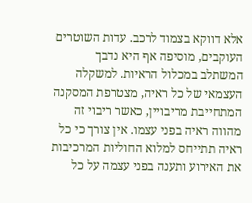אלא דווקא בצמוד לרכב. עדות השוטרים העוקבים, מוסיפה אף היא נדבך המשתלב במכלול הראיות. למשקלה העצמאי של כל ראיה, מצטרפת המסקנה המתחייבת מריבויין, כאשר ריבוי זה מהווה ראיה בפני עצמו. אין צורך כי כל ראיה תתייחס למלוא החוליות המרכיבות את האירוע ותענה בפני עצמה על כל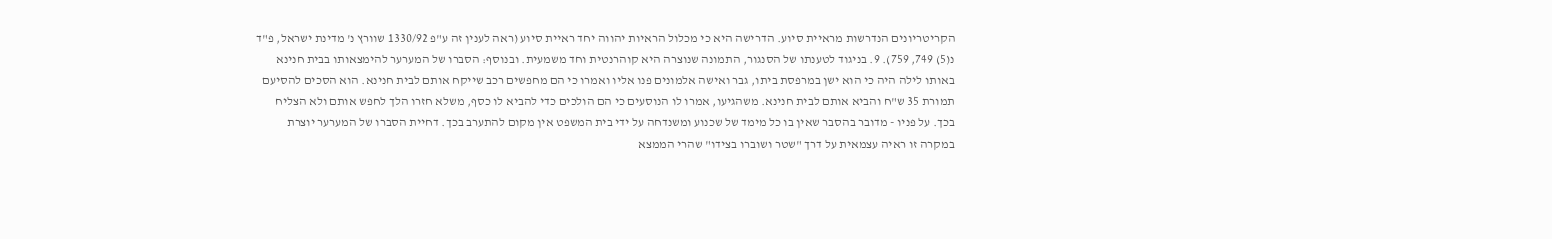הקריטריונים הנדרשות מראיית סיוע. הדרישה היא כי מכלול הראיות יהווה יחד ראיית סיוע (ראה לענין זה ע"פ 1330/92 שוורץ נ' מדינת ישראל, פ"ד נ(5) 749, 759). 9. בניגוד לטענתו של הסנגור, התמונה שנוצרה היא קוהרנטית וחד משמעית. ובנוסף: הסברו של המערער להימצאותו בבית חנינא באותו לילה היה כי הוא ישן במרפסת ביתו, גבר ואישה אלמונים פנו אליו ואמרו כי הם מחפשים רכב שייקח אותם לבית חנינא. הוא הסכים להסיעם תמורת 35 ש"ח והביא אותם לבית חנינא. משהגיעו, אמרו לו הנוסעים כי הם הולכים כדי להביא לו כסף, משלא חזרו הלך לחפש אותם ולא הצליח בכך. על פניו - מדובר בהסבר שאין בו כל מימד של שכנוע ומשנדחה על ידי בית המשפט אין מקום להתערב בכך. דחיית הסברו של המערער יוצרת במקרה זו ראיה עצמאית על דרך "שטר ושוברו בצידו" שהרי הממצא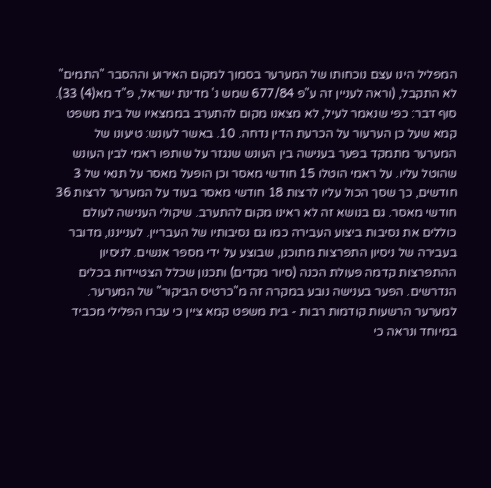המפליל הינו עצם נוכחותו של המערער בסמוך למקום האירוע וההסבר "התמים" לא התקבל, (וראה לעניין זה ע"פ 677/84 שמש נ' מדינת ישראל, פ"ד מא(4) 33). סוף דבר: כפי שנאמר לעיל, לא מצאנו מקום להתערב בממצאיו של בית משפט קמא שעל כן הערעור על הכרעת הדין נדחה. 10. באשר לעונש: טיעונו של המערער מתמקד בפער בענישה בין העונש שנגזר על שותפו ראמי לבין העונש שהוטל עליו. על ראמי הוטלו 15 חודשי מאסר וכן הופעל מאסר על תנאי של 3 חודשים, כך שסך הכול עליו לרצות 18 חודשי מאסר בעוד על המערער לרצות 36 חודשי מאסר. גם בנושא זה לא ראינו מקום להתערב. שיקולי הענישה לעולם כוללים את נסיבות ביצוע העבירה כמו גם נסיבותיו של העבריין. לענייננו, מדובר בעבירה של ניסיון התפרצות מתוכנן, שבוצע על ידי מספר אנשים. לניסיון ההתפרצות קדמה פעולת הכנה (סיור מקדים) ותכנון שכלל הצטיידות בכלים הנדרשים. הפער בענישה נובע במקרה זה מ"כרטיס הביקור" של המערער. למערער הרשעות קודמות רבות - בית משפט קמא ציין כי עברו הפלילי מכביד במיוחד ונראה כי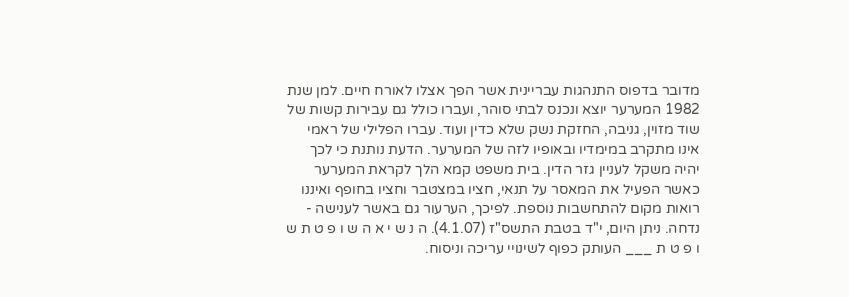מדובר בדפוס התנהגות עבריינית אשר הפך אצלו לאורח חיים. למן שנת 1982 המערער יוצא ונכנס לבתי סוהר, ועברו כולל גם עבירות קשות של שוד מזוין, גניבה, החזקת נשק שלא כדין ועוד. עברו הפלילי של ראמי אינו מתקרב במימדיו ובאופיו לזה של המערער. הדעת נותנת כי לכך יהיה משקל לעניין גזר הדין. בית משפט קמא הלך לקראת המערער כאשר הפעיל את המאסר על תנאי, חציו במצטבר וחציו בחופף ואיננו רואות מקום להתחשבות נוספת. לפיכך, הערעור גם באשר לענישה - נדחה. ניתן היום, י"ד בטבת התשס"ז (4.1.07). ה נ ש י א ה ש ו פ ט ת ש ו פ ט ת ___ העותק כפוף לשינויי עריכה וניסוח.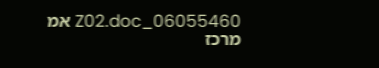06055460_Z02.doc אמ מרכז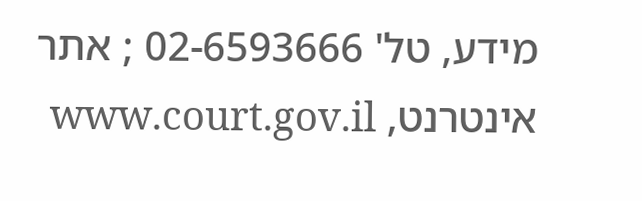מידע, טל' 02-6593666 ; אתר אינטרנט, www.court.gov.il